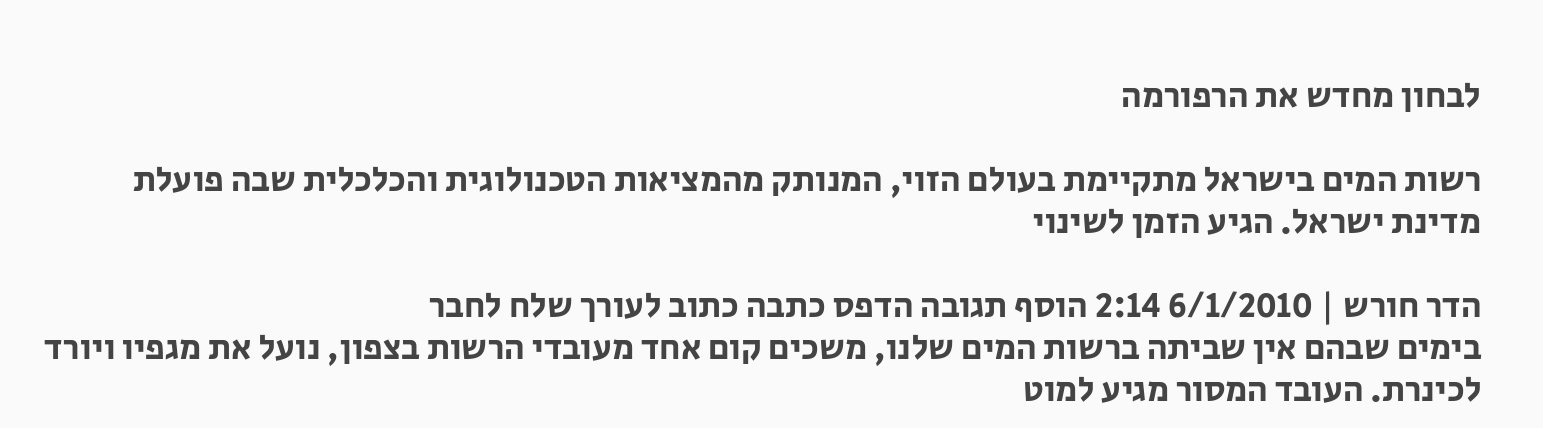לבחון מחדש את הרפורמה

רשות המים בישראל מתקיימת בעולם הזוי, המנותק מהמציאות הטכנולוגית והכלכלית שבה פועלת מדינת ישראל. הגיע הזמן לשינוי

הדר חורש | 6/1/2010 2:14 הוסף תגובה הדפס כתבה כתוב לעורך שלח לחבר
בימים שבהם אין שביתה ברשות המים שלנו, משכים קום אחד מעובדי הרשות בצפון, נועל את מגפיו ויורד לכינרת. העובד המסור מגיע למוט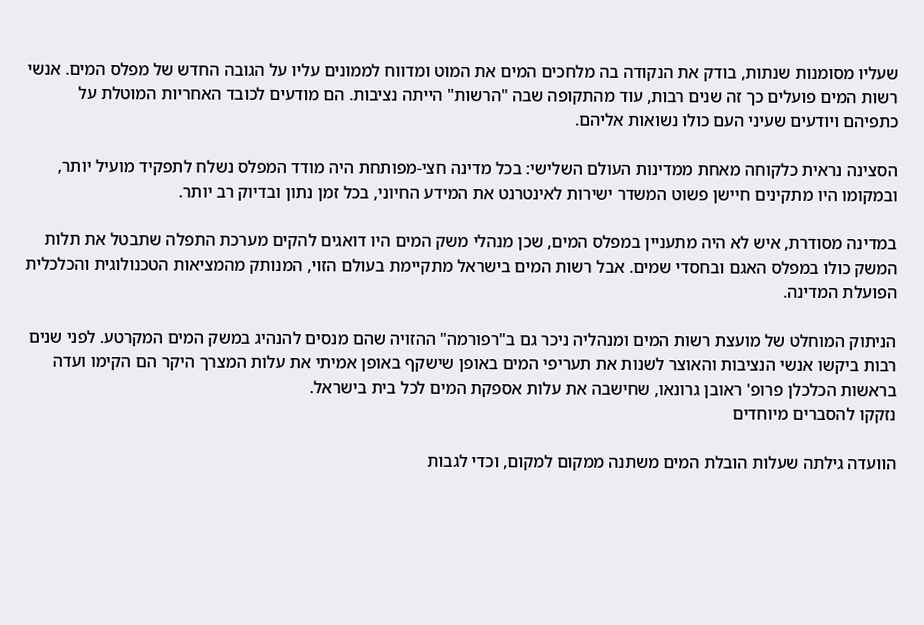שעליו מסומנות שנתות, בודק את הנקודה בה מלחכים המים את המוט ומדווח לממונים עליו על הגובה החדש של מפלס המים. אנשי רשות המים פועלים כך זה שנים רבות, עוד מהתקופה שבה "הרשות" הייתה נציבות. הם מודעים לכובד האחריות המוטלת על כתפיהם ויודעים שעיני העם כולו נשואות אליהם.

הסצינה נראית כלקוחה מאחת ממדינות העולם השלישי: בכל מדינה חצי-מפותחת היה מודד המפלס נשלח לתפקיד מועיל יותר, ובמקומו היו מתקינים חיישן פשוט המשדר ישירות לאינטרנט את המידע החיוני, בכל זמן נתון ובדיוק רב יותר.

במדינה מסודרת, איש לא היה מתעניין במפלס המים, שכן מנהלי משק המים היו דואגים להקים מערכת התפלה שתבטל את תלות המשק כולו במפלס האגם ובחסדי שמים. אבל רשות המים בישראל מתקיימת בעולם הזוי, המנותק מהמציאות הטכנולוגית והכלכלית הפועלת המדינה.

הניתוק המוחלט של מועצת רשות המים ומנהליה ניכר גם ב"רפורמה" ההזויה שהם מנסים להנהיג במשק המים המקרטע. לפני שנים רבות ביקשו אנשי הנציבות והאוצר לשנות את תעריפי המים באופן שישקף באופן אמיתי את עלות המצרך היקר הם הקימו ועדה בראשות הכלכלן פרופ' ראובן גרונאו, שחישבה את עלות אספקת המים לכל בית בישראל.
נזקקו להסברים מיוחדים

הוועדה גילתה שעלות הובלת המים משתנה ממקום למקום, וכדי לגבות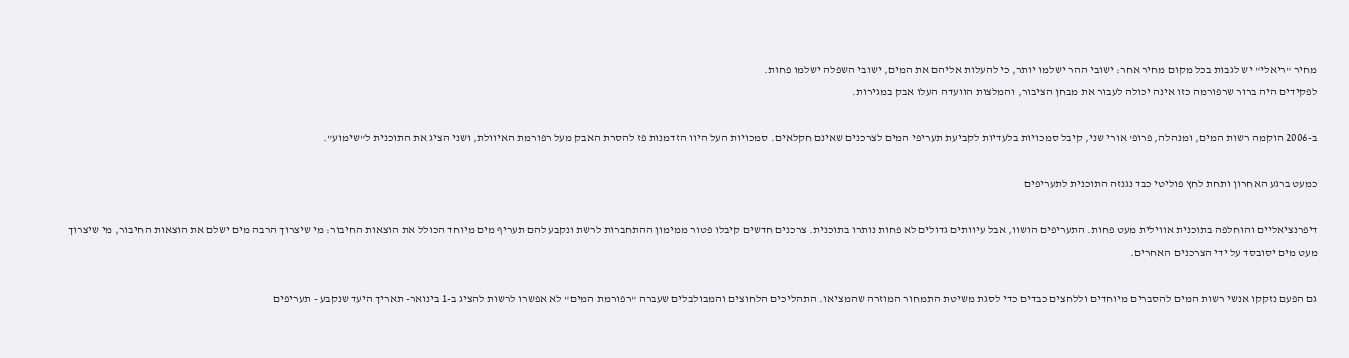מחיר "ריאלי" יש לגבות בכל מקום מחיר אחר: ישובי ההר ישלמו יותר, כי להעלות אליהם את המים, ישובי השפלה ישלמו פחות.
לפקידים היה ברור שרפורמה כזו אינה יכולה לעבור את מבחן הציבור, והמלצות הוועדה העלו אבק במגירות.

ב-2006 הוקמה רשות המים, ומנהלה, פרופ' אורי שני, קיבל סמכויות בלעדיות לקביעת תעריפי המים לצרכנים שאינם חקלאים. סמכויות העל היוו הזדמנות פז להסרת האבק מעל רפורמת האיוולת, ושני הציג את התוכנית ל"שימוע".

כמעט ברגע האחרון ותחת לחץ פוליטי כבד נגנזה התוכנית לתעריפים

דיפרנציאליים והוחלפה בתוכנית אווילית מעט פחות. התעריפים הושוו, אבל עיוותים גדולים לא פחות נותרו בתוכנית. צרכנים חדשים קיבלו פטור ממימון ההתחברות לרשת ונקבע להם תעריף מים מיוחד הכולל את הוצאות החיבור: מי שיצרוך הרבה מים ישלם את הוצאות החיבור, מי שיצרוך מעט מים יסובסד על ידי הצרכנים האחרים.

גם הפעם נזקקו אנשי רשות המים להסברים מיוחדים וללחצים כבדים כדי לסגת משיטת התמחור המוזרה שהמציאו. התהליכים הלחוצים והמבולבלים שעברה "רפורמת המים" לא אפשרו לרשות להציג ב-1 בינואר- תאריך היעד שנקבע - תעריפים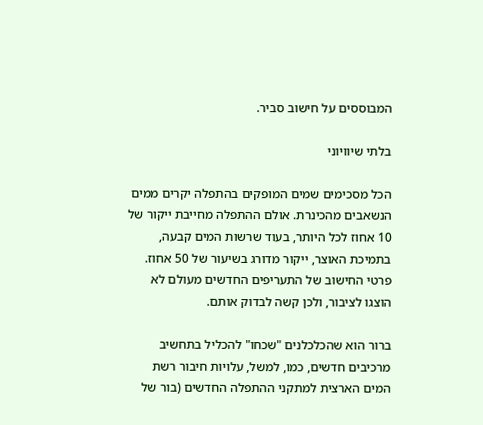המבוססים על חישוב סביר.

בלתי שיוויוני

הכל מסכימים שמים המופקים בהתפלה יקרים ממים הנשאבים מהכינרת. אולם ההתפלה מחייבת ייקור של 10 אחוז לכל היותר, בעוד שרשות המים קבעה, בתמיכת האוצר, ייקור מדורג בשיעור של 50 אחוז. פרטי החישוב של התעריפים החדשים מעולם לא הוצגו לציבור, ולכן קשה לבדוק אותם.

ברור הוא שהכלכלנים "שכחו" להכליל בתחשיב מרכיבים חדשים, כמו, למשל, עלויות חיבור רשת המים הארצית למתקני ההתפלה החדשים (בור של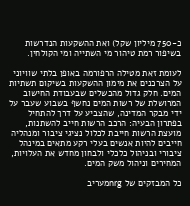כ-750 מיליון שקל) ואת ההשקעות הנדרשות בשיפור רמת טיהור מי השתייה ומי הקולחין.

לעומת זאת מטילה הרפורמה באופן בלתי שוויוני על הצרכנים את מימון ההשקעות בשיקום תשתיות המים. חלק גדול מהכשלים שבעבודת החישוב המרושלת של רשות המים נחשף בשבוע שעבר על ידי מבקר המדינה, שהצביע על דרך להתחיל בפתרון הבעיה: הרכב הרשות חייב להשתנות, מועצת הרשות חייבת לכלול נציגי ציבור ומנהליה חייבים להיות אנשים בעלי רקע מתאים במינהל ציבורי ובניהול כלכלי ולבחון מחדש את העלויות, המחירים וניהול משק המים.

כל המבזקים של nrgמעריב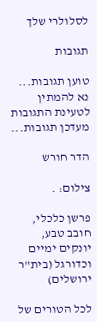לסלולרי שלך

תגובות

טוען תגובות... נא להמתין לטעינת התגובות
מעדכן תגובות...

הדר חורש

צילום: .

פרשן כלכלי, חובב טבע, יונקים ימיים וכדורגל (בית"ר ירושלים)

לכל הטורים של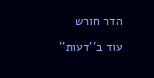הדר חורש

עוד ב''דעות''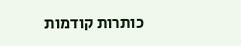כותרות קודמות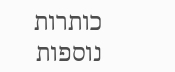כותרות נוספות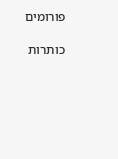פורומים

כותרות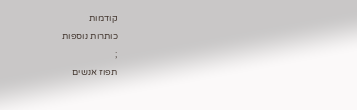קודמות
כותרות נוספות
;
תפוז אנשים